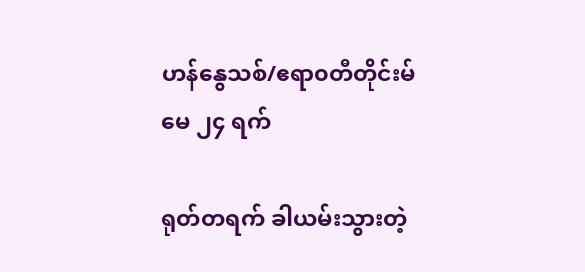ဟန်နွေသစ်/ဧရာ၀တီတိုင်းမ်
မေ ၂၄ ရက်

ရုတ်တရက် ခါယမ်းသွားတဲ့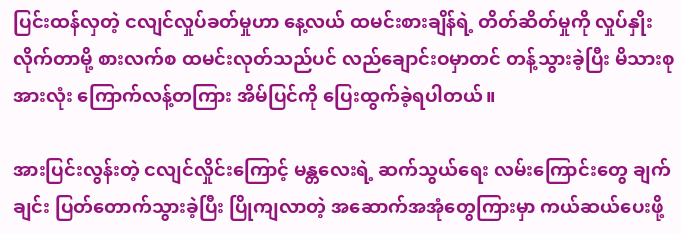ပြင်းထန်လှတဲ့ ငလျင်လှုပ်ခတ်မှုဟာ နေ့လယ် ထမင်းစားချိန်ရဲ့ တိတ်ဆိတ်မှုကို လှုပ်နှိုးလိုက်တာမို့ စားလက်စ ထမင်းလုတ်သည်ပင် လည်ချောင်းဝမှာတင် တန့်သွားခဲ့ပြီး မိသားစု အားလုံး ကြောက်လန့်တကြား အိမ်ပြင်ကို ပြေးထွက်ခဲ့ရပါတယ်။

အားပြင်းလွန်းတဲ့ ငလျင်လှိုင်းကြောင့် မန္တလေးရဲ့ ဆက်သွယ်ရေး လမ်းကြောင်းတွေ ချက်ချင်း ပြတ်တောက်သွားခဲ့ပြီး ပြိုကျလာတဲ့ အဆောက်အအုံတွေကြားမှာ ကယ်ဆယ်ပေးဖို့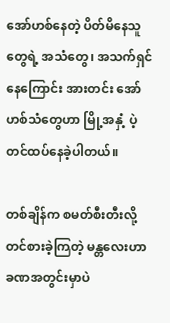အော်ဟစ်နေတဲ့ ပိတ်မိနေသူတွေရဲ့ အသံတွေ၊ အသက်ရှင်နေကြောင်း အားတင်း အော်ဟစ်သံတွေဟာ မြို့အနှံ့ ပဲ့တင်ထပ်နေခဲ့ပါတယ်။

တစ်ချိန်က စမတ်စီးတီးလို့ တင်စားခဲ့ကြတဲ့ မန္တလေးဟာ ခဏအတွင်းမှာပဲ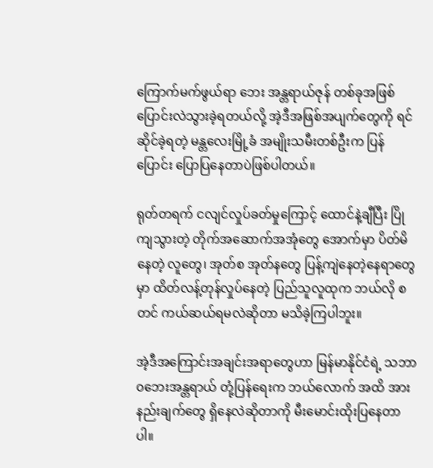ကြောက်မက်ဖွယ်ရာ ဘေး အန္တရာယ်ဇုန် တစ်ခုအဖြစ် ပြောင်းလဲသွားခဲ့ရတယ်လို့ အဲ့ဒီအဖြစ်အပျက်တွေကို ရင်ဆိုင်ခဲ့ရတဲ့ မန္တလေးမြို့ခံ အမျိုးသမီးတစ်ဦးက ပြန်ပြောင်း ပြောပြနေတာပဲဖြစ်ပါတယ်။

ရုတ်တရက် ငလျင်လှုပ်ခတ်မှုကြောင့် ထောင်နဲ့ချီပြီး ပြိုကျသွားတဲ့ တိုက်အဆောက်အအုံတွေ အောက်မှာ ပိတ်မိနေတဲ့ လူတွေ၊ အုတ်စ အုတ်နတွေ ပြန့်ကျဲနေတဲ့နေရာတွေမှာ ထိတ်လန့်တုန်လှုပ်နေတဲ့ ပြည်သူလူထုက ဘယ်လို စတင် ကယ်ဆယ်ရမလဲဆိုတာ မသိခဲ့ကြပါဘူး။

အဲ့ဒီအကြောင်းအချင်းအရာတွေဟာ မြန်မာနိုင်ငံရဲ့ သဘာ၀ဘေးအန္တရာယ် တုံ့ပြန်ရေးက ဘယ်လောက် အထိ အားနည်းချက်တွေ ရှိနေလဲဆိုတာကို မီးမောင်းထိုးပြနေတာပါ။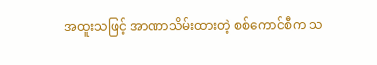အထူးသဖြင့် အာဏာသိမ်းထားတဲ့ စစ်ကောင်စီက သ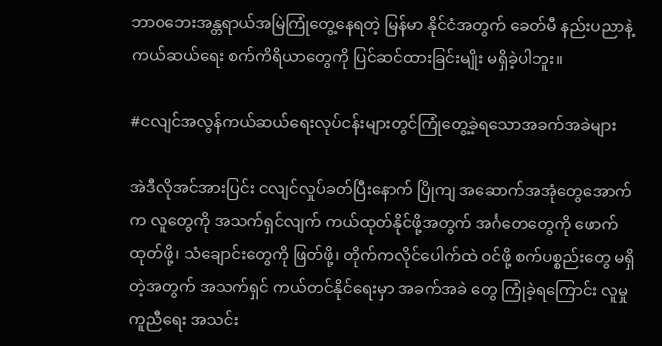ဘာ၀ဘေးအန္တရာယ်အမြဲကြုံတွေ့နေရတဲ့ မြန်မာ နိုင်ငံအတွက် ခေတ်မီ နည်းပညာနဲ့ ကယ်ဆယ်ရေး စက်ကိရိယာတွေကို ပြင်ဆင်ထားခြင်းမျိုး မရှိခဲ့ပါဘူး။

#ငလျင်အလွန်ကယ်ဆယ်ရေးလုပ်ငန်းများတွင်ကြုံတွေ့ခဲ့ရသောအခက်အခဲများ

အဲဒီလိုအင်အားပြင်း ငလျင်လှုပ်ခတ်ပြီးနောက် ပြိုကျ အဆောက်အအုံတွေအောက်က လူတွေကို အသက်ရှင်လျက် ကယ်ထုတ်နိုင်ဖို့အတွက် အင်္ဂတေတွေကို ဖောက်ထုတ်ဖို့၊ သံချောင်းတွေကို ဖြတ်ဖို့၊ တိုက်ကလိုင်ပေါက်ထဲ ဝင်ဖို့ စက်ပစ္စည်းတွေ မရှိတဲ့အတွက် အသက်ရှင် ကယ်တင်နိုင်ရေးမှာ အခက်အခဲ တွေ ကြုံခဲ့ရကြောင်း လူမှုကူညီရေး အသင်း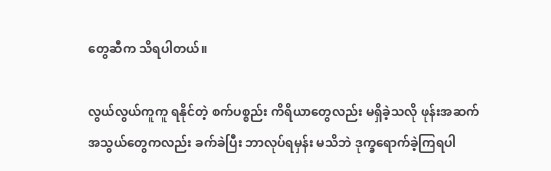တွေဆီက သိရပါတယ်။

လွယ်လွယ်ကူကူ ရနိုင်တဲ့ စက်ပစ္စည်း ကိရိယာတွေလည်း မရှိခဲ့သလို ဖုန်းအဆက်အသွယ်တွေကလည်း ခက်ခဲပြီး ဘာလုပ်ရမှန်း မသိဘဲ ဒုက္ခရောက်ခဲ့ကြရပါ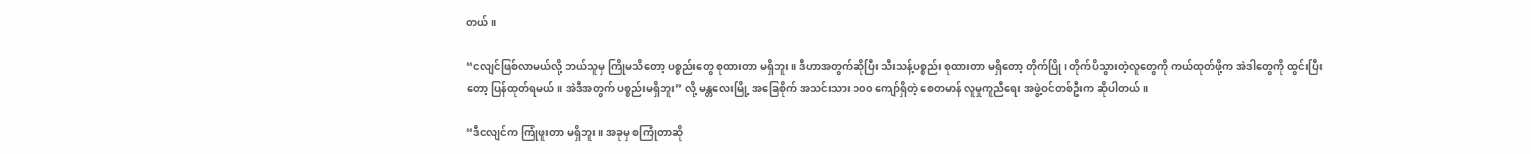တယ်။

“ငလျင်ဖြစ်လာမယ်လို့ ဘယ်သူမှ ကြိုမသိတော့ ပစ္စည်းတွေ စုထားတာ မရှိဘူး။ ဒီဟာအတွက်ဆိုပြီး သီးသန့်ပစ္စည်း စုထားတာ မရှိတော့ တိုက်ပြို၊ တိုက်ပိသွားတဲ့လူတွေကို ကယ်ထုတ်ဖို့က အဲဒါတွေကို ထွင်းပြီးတော့ ပြန်ထုတ်ရမယ်။ အဲဒီအတွက် ပစ္စည်းမရှိဘူး” လို့ မန္တလေးမြို့ အခြေစိုက် အသင်းသား ၁၀၀ ကျော်ရှိတဲ့ စေတမာန် လူမှုကူညီရေး အဖွဲ့ဝင်တစ်ဦးက ဆိုပါတယ်။

“ဒီငလျင်က ကြုံဖူးတာ မရှိဘူး။ အခုမှ စကြုံတာဆို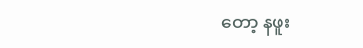တော့ နဖူး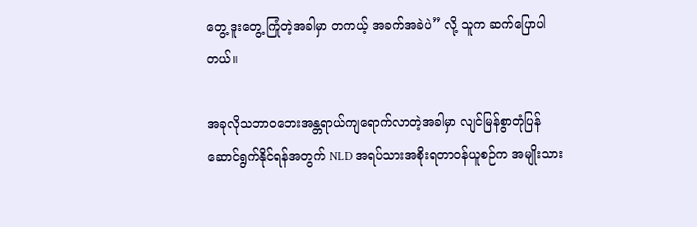တွေ့ ဒူးတွေ့ ကြုံတဲ့အခါမှာ တကယ့် အခက်အခဲပဲ” လို့ သူက ဆက်ပြောပါတယ်။

အခုလိုသဘာဝဘေးအန္တရာယ်ကျရောက်လာတဲ့အခါမှာ လျင်မြန်စွာတုံပြန်ဆောင်ရွက်နိုင်ရန်အတွက် NLD အရပ်သားအစိုးရတာ၀န်ယူစဉ်က အမျိုးသား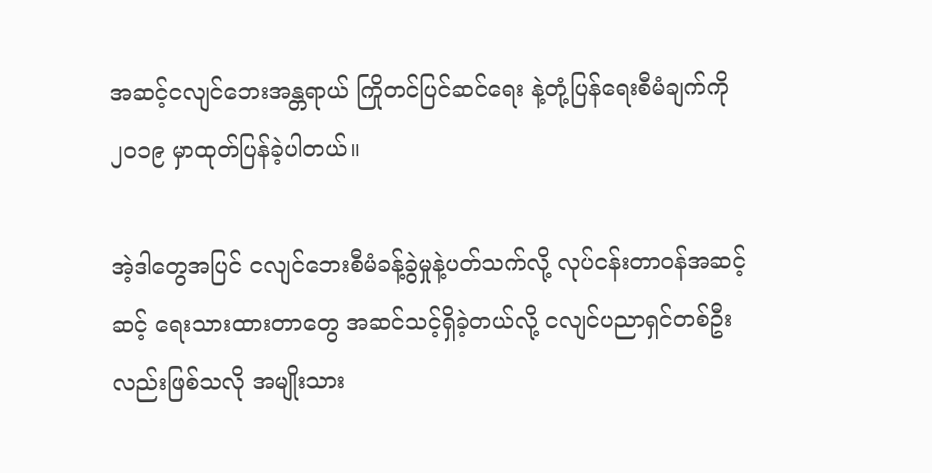အဆင့်ငလျင်ဘေးအန္တရာယ် ကြိုတင်ပြင်ဆင်ရေး နဲ့တုံ့ပြန်ရေးစီမံချက်ကို ၂၀၁၉ မှာထုတ်ပြန်ခဲ့ပါတယ်။

အဲ့ဒါတွေအပြင် ငလျင်ဘေးစီမံခန့်ခွဲမှုနဲ့ပတ်သက်လို့ လုပ်ငန်းတာဝန်အဆင့် ဆင့် ရေးသားထားတာတွေ အဆင်သင့်ရှိခဲ့တယ်လို့ ငလျင်ပညာရှင်တစ်ဦးလည်းဖြစ်သလို အမျိုးသား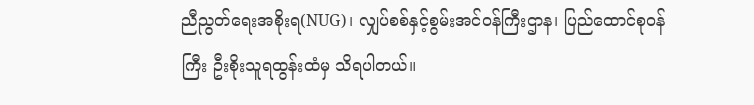ညီညွတ်ရေးအစိုးရ(NUG)၊ လျှပ်စစ်နှင့်စွမ်းအင်ဝန်ကြီးဌာန၊ ပြည်ထောင်စုဝန်ကြီး ဦးစိုးသူရထွန်းထံမှ သိရပါတယ်။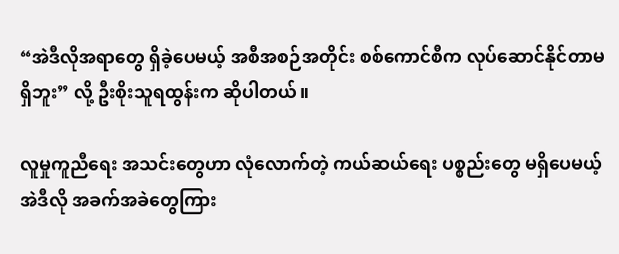“အဲဒီလိုအရာတွေ ရှိခဲ့ပေမယ့် အစီအစဉ်အတိုင်း စစ်ကောင်စီက လုပ်ဆောင်နိုင်တာမရှိဘူး” လို့ ဦးစိုးသူရထွန်းက ဆိုပါတယ်။

လူမှုကူညီရေး အသင်းတွေဟာ လုံလောက်တဲ့ ကယ်ဆယ်ရေး ပစ္စည်းတွေ မရှိပေမယ့် အဲဒီလို အခက်အခဲတွေကြား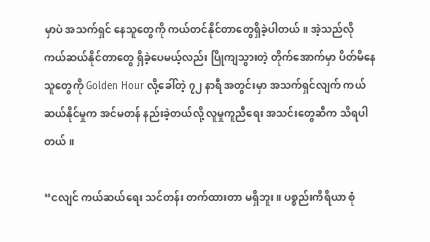မှာပဲ အသက်ရှင် နေသူတွေကို ကယ်တင်နိုင်တာတွေရှိခဲ့ပါတယ်။ အဲ့သည်လို ကယ်ဆယ်နိုင်တာတွေ ရှိခဲ့ပေမယ့်လည်း ပြိုကျသွားတဲ့ တိုက်အောက်မှာ ပိတ်မိနေသူတွေကို Golden Hour လို့ခေါ်တဲ့ ၇၂ နာရီ အတွင်းမှာ အသက်ရှင်လျက် ကယ်ဆယ်နိုင်မှုက အင်မတန် နည်းခဲ့တယ်လို့ လူမှုကူညီရေး အသင်းတွေဆီက သိရပါတယ်။

“ငလျင် ကယ်ဆယ်ရေး သင်တန်း တက်ထားတာ မရှိဘူး။ ပစ္စည်းကိရိယာ စုံ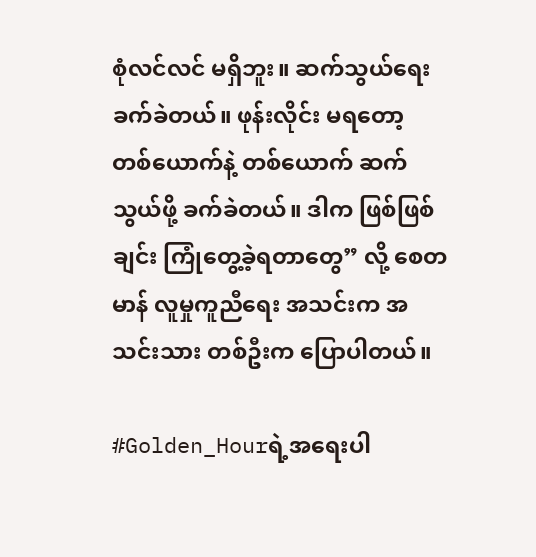စုံလင်လင် မရှိဘူး။ ဆက်သွယ်ရေး ခက်ခဲတယ်။ ဖုန်းလိုင်း မရတော့ တစ်ယောက်နဲ့ တစ်ယောက် ဆက်သွယ်ဖို့ ခက်ခဲတယ်။ ဒါက ဖြစ်ဖြစ်ချင်း ကြုံတွေ့ခဲ့ရတာတွေ” လို့ စေတမာန် လူမှုကူညီရေး အသင်းက အသင်းသား တစ်ဦးက ပြောပါတယ်။

#Golden_Hourရဲ့အရေးပါ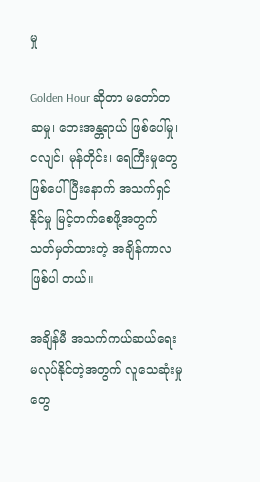မှု

Golden Hour ဆိုတာ မတော်တဆမှု၊ ဘေးအန္တရာယ် ဖြစ်ပေါ်မှု၊ ငလျင်၊ မုန်တိုင်း၊ ရေကြီးမှုတွေ ဖြစ်ပေါ်ပြီးနောက် အသက်ရှင်နိုင်မှု မြင့်တက်စေဖို့အတွက် သတ်မှတ်ထားတဲ့ အချိန်ကာလ ဖြစ်ပါ တယ်။

အချိန်မီ အသက်ကယ်ဆယ်ရေး မလုပ်နိုင်တဲ့အတွက် လူသေဆုံးမှုတွေ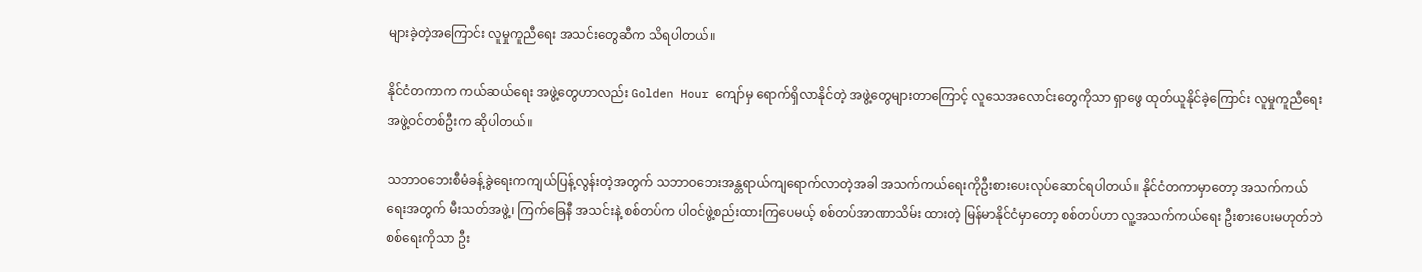များခဲ့တဲ့အကြောင်း လူမှုကူညီရေး အသင်းတွေဆီက သိရပါတယ်။

နိုင်ငံတကာက ကယ်ဆယ်ရေး အဖွဲ့တွေဟာလည်း Golden Hour ကျော်မှ ရောက်ရှိလာနိုင်တဲ့ အဖွဲ့တွေများတာကြောင့် လူသေအလောင်းတွေကိုသာ ရှာဖွေ ထုတ်ယူနိုင်ခဲ့ကြောင်း လူမှုကူညီရေး အဖွဲ့ဝင်တစ်ဦးက ဆိုပါတယ်။

သဘာဝဘေးစီမံခန့်ခွဲရေးကကျယ်ပြန့်လွန်းတဲ့အတွက် သဘာဝဘေးအန္တရာယ်ကျရောက်လာတဲ့အခါ အသက်ကယ်ရေးကိုဦးစားပေးလုပ်ဆောင်ရပါတယ်။ နိုင်ငံတကာမှာတော့ အသက်ကယ်ရေးအတွက် မီးသတ်အဖွဲ့၊ ကြက်ခြေနီ အသင်းနဲ့ စစ်တပ်က ပါဝင်ဖွဲ့စည်းထားကြပေမယ့် စစ်တပ်အာဏာသိမ်း ထားတဲ့ မြန်မာနိုင်ငံမှာတော့ စစ်တပ်ဟာ လူ့အသက်ကယ်ရေး ဦးစားပေးမဟုတ်ဘဲ စစ်ရေးကိုသာ ဦး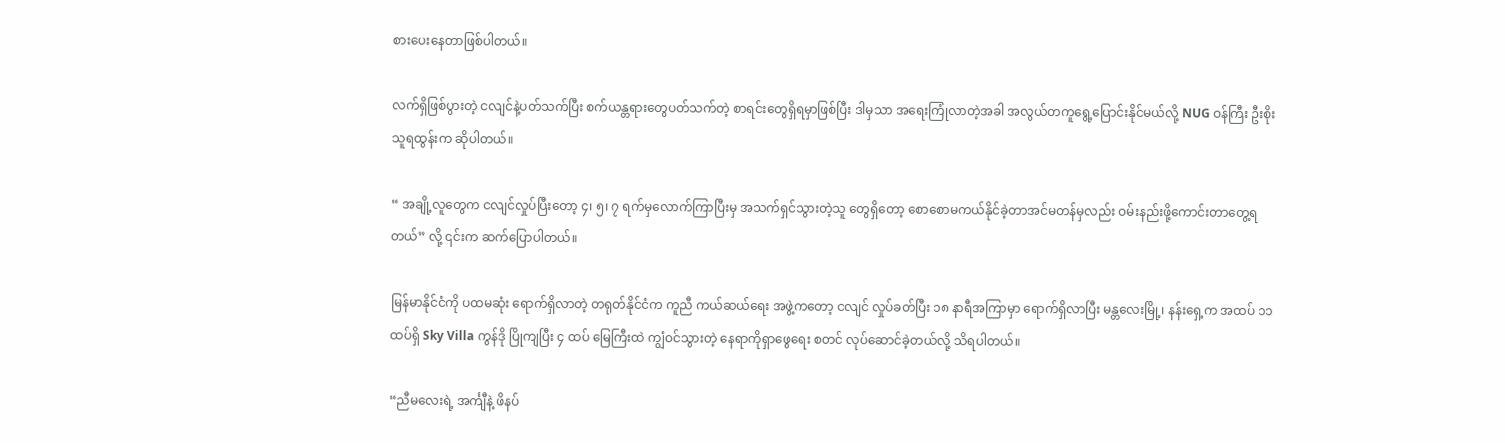စားပေးနေတာဖြစ်ပါတယ်။

လက်ရှိဖြစ်ပွားတဲ့ ငလျင်နဲ့ပတ်သက်ပြီး စက်ယန္တရားတွေပတ်သက်တဲ့ စာရင်းတွေရှိရမှာဖြစ်ပြီး ဒါမှသာ အရေးကြုံလာတဲ့အခါ အလွယ်တကူရွေ့ပြောင်းနိုင်မယ်လို့ NUG ဝန်ကြီး ဦးစိုးသူရထွန်းက ဆိုပါတယ်။

“ အချို့လူတွေက ငလျင်လှုပ်ပြီးတော့ ၄၊ ၅၊ ၇ ရက်မှလောက်ကြာပြီးမှ အသက်ရှင်သွားတဲ့သူ တွေရှိတော့ စောစောမကယ်နိုင်ခဲ့တာအင်မတန်မှလည်း ဝမ်းနည်းဖို့ကောင်းတာတွေ့ရတယ်” လို့ ၎င်းက ဆက်ပြောပါတယ်။

မြန်မာနိုင်ငံကို ပထမဆုံး ရောက်ရှိလာတဲ့ တရုတ်နိုင်ငံက ကူညီ ကယ်ဆယ်ရေး အဖွဲ့ကတော့ ငလျင် လှုပ်ခတ်ပြီး ၁၈ နာရီအကြာမှာ ရောက်ရှိလာပြီး မန္တလေးမြို့၊ နန်းရှေ့က အထပ် ၁၁ ထပ်ရှိ Sky Villa ကွန်ဒို ပြိုကျပြီး ၄ ထပ် မြေကြီးထဲ ကျွံဝင်သွားတဲ့ နေရာကိုရှာဖွေရေး စတင် လုပ်ဆောင်ခဲ့တယ်လို့ သိရပါတယ်။

“ညီမလေးရဲ့ အင်္ကျီနဲ့ ဖိနပ်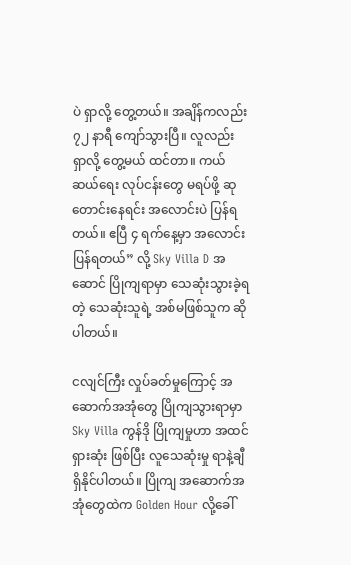ပဲ ရှာလို့ တွေ့တယ်။ အချိန်ကလည်း ၇၂ နာရီ ကျော်သွားပြီ။ လူလည်း ရှာလို့ တွေ့မယ် ထင်တာ။ ကယ်ဆယ်ရေး လုပ်ငန်းတွေ မရပ်ဖို့ ဆုတောင်းနေရင်း အလောင်းပဲ ပြန်ရတယ်။ ဧပြီ ၄ ရက်နေ့မှာ အလောင်း ပြန်ရတယ်” လို့ Sky Villa D အဆောင် ပြိုကျရာမှာ သေဆုံးသွားခဲ့ရတဲ့ သေဆုံးသူရဲ့ အစ်မဖြစ်သူက ဆိုပါတယ်။

ငလျင်ကြီး လှုပ်ခတ်မှုကြောင့် အဆောက်အအုံတွေ ပြိုကျသွားရာမှာ Sky Villa ကွန်ဒို ပြိုကျမှုဟာ အထင်ရှားဆုံး ဖြစ်ပြီး လူသေဆုံးမှု ရာနဲ့ချီ ရှိနိုင်ပါတယ်။ ပြိုကျ အဆောက်အအုံတွေထဲက Golden Hour လို့ခေါ်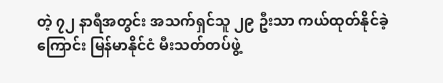တဲ့ ၇၂ နာရီအတွင်း အသက်ရှင်သူ ၂၉ ဦးသာ ကယ်ထုတ်နိုင်ခဲ့ကြောင်း မြန်မာနိုင်ငံ မီးသတ်တပ်ဖွဲ့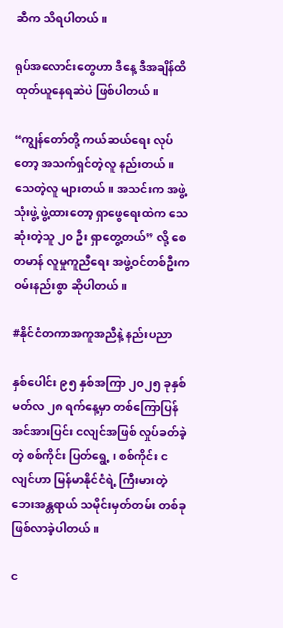ဆီက သိရပါတယ်။

ရုပ်အလောင်းတွေဟာ ဒီနေ့ ဒီအချိန်ထိ ထုတ်ယူနေရဆဲပဲ ဖြစ်ပါတယ်။

“ကျွန်တော်တို့ ကယ်ဆယ်ရေး လုပ်တော့ အသက်ရှင်တဲ့လူ နည်းတယ်။ သေတဲ့လူ များတယ်။ အသင်းက အဖွဲ့သုံးဖွဲ့ ဖွဲ့ထားတော့ ရှာဖွေရေးထဲက သေဆုံးတဲ့သူ ၂၀ ဦး ရှာတွေ့တယ်” လို့ စေတမာန် လူမှုကူညီရေး အဖွဲ့ဝင်တစ်ဦးက ဝမ်းနည်းစွာ ဆိုပါတယ်။

#နိုင်ငံတကာအကူအညီနဲ့ နည်းပညာ

နှစ်ပေါင်း ၉၅ နှစ်အကြာ ၂၀၂၅ ခုနှစ် မတ်လ ၂၈ ရက်နေ့မှာ တစ်ကြောပြန် အင်အားပြင်း ငလျင်အဖြစ် လှုပ်ခတ်ခဲ့တဲ့ စစ်ကိုင်း ပြတ်ရွေ့ ၊ စစ်ကိုင်း ငလျင်ဟာ မြန်မာနိုင်ငံရဲ့ ကြီးမားတဲ့ ဘေးအန္တရာယ် သမိုင်းမှတ်တမ်း တစ်ခု ဖြစ်လာခဲ့ပါတယ်။

င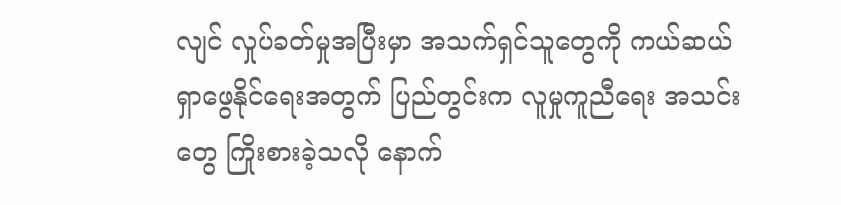လျင် လှုပ်ခတ်မှုအပြီးမှာ အသက်ရှင်သူတွေကို ကယ်ဆယ် ရှာဖွေနိုင်ရေးအတွက် ပြည်တွင်းက လူမှုကူညီရေး အသင်းတွေ ကြိုးစားခဲ့သလို နောက်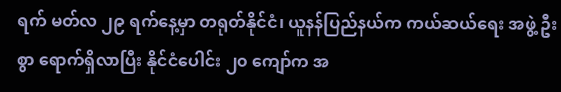ရက် မတ်လ ၂၉ ရက်နေ့မှာ တရုတ်နိုင်ငံ၊ ယူနန်ပြည်နယ်က ကယ်ဆယ်ရေး အဖွဲ့ ဦးစွာ ရောက်ရှိလာပြီး နိုင်ငံပေါင်း ၂၀ ကျော်က အ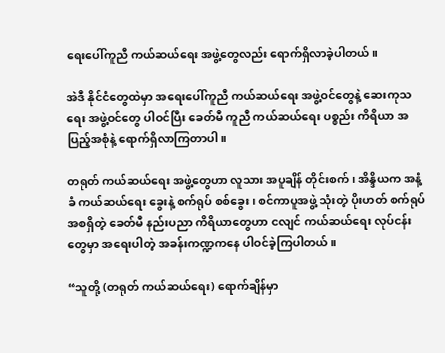ရေးပေါ်ကူညီ ကယ်ဆယ်ရေး အဖွဲ့တွေလည်း ရောက်ရှိလာခဲ့ပါတယ်။

အဲဒီ နိုင်ငံတွေထဲမှာ အရေးပေါ်ကူညီ ကယ်ဆယ်ရေး အဖွဲ့ဝင်တွေနဲ့ ဆေးကုသရေး အဖွဲ့ဝင်တွေ ပါဝင်ပြီး ခေတ်မီ ကူညီ ကယ်ဆယ်ရေး ပစ္စည်း ကိရိယာ အပြည့်အစုံနဲ့ ရောက်ရှိလာကြတာပါ။

တရုတ် ကယ်ဆယ်ရေး အဖွဲ့တွေဟာ လူသား အပူချိန် တိုင်းစက်၊ အိန္ဒိယက အနံ့ခံ ကယ်ဆယ်ရေး ခွေးနဲ့ စက်ရုပ် စစ်ခွေး၊ စင်ကာပူအဖွဲ့ သုံးတဲ့ ပိုးဟတ် စက်ရုပ် အစရှိတဲ့ ခေတ်မီ နည်းပညာ ကိရိယာတွေဟာ ငလျင် ကယ်ဆယ်ရေး လုပ်ငန်းတွေမှာ အရေးပါတဲ့ အခန်းကဏ္ဍကနေ ပါဝင်ခဲ့ကြပါတယ်။

“သူတို့ (တရုတ် ကယ်ဆယ်ရေး) ရောက်ချိန်မှာ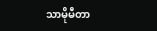သာမိုမီတာ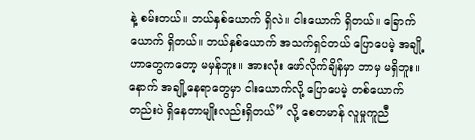နဲ့ စမ်းတယ်။ ဘယ်နှစ်ယောက် ရှိလဲ။ ငါးယောက် ရှိတယ်။ ခြောက်ယောက် ရှိတယ်။ ဘယ်နှစ်ယောက် အသက်ရှင်တယ် ပြောပေမဲ့ အချို့ဟာတွေကတော့ မမှန်ဘူး။ အားလုံး ဖော်လိုက်ချိန်မှာ ဘာမှ မရှိဘူး။ နောက် အချို့နေရာတွေမှာ ငါးယောက်လို့ ပြောပေမဲ့ တစ်ယောက် တည်းပဲ ရှိနေတာမျိုးလည်းရှိတယ်” လို့ စေတမာန် လူမှုကူညီ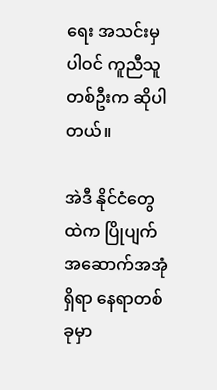ရေး အသင်းမှ ပါဝင် ကူညီသူတစ်ဦးက ဆိုပါတယ်။

အဲဒီ နိုင်ငံတွေထဲက ပြိုပျက် အဆောက်အအုံ ရှိရာ နေရာတစ်ခုမှာ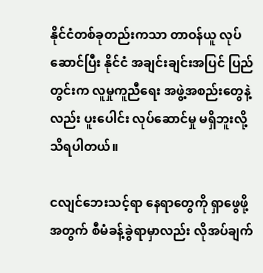နိုင်ငံတစ်ခုတည်းကသာ တာဝန်ယူ လုပ်ဆောင်ပြီး နိုင်ငံ အချင်းချင်းအပြင် ပြည်တွင်းက လူမှုကူညီရေး အဖွဲ့အစည်းတွေနဲ့လည်း ပူးပေါင်း လုပ်ဆောင်မှု မရှိဘူးလို့ သိရပါတယ်။

ငလျင်ဘေးသင့်ရာ နေရာတွေကို ရှာဖွေဖို့အတွက် စီမံခန့်ခွဲရာမှာလည်း လိုအပ်ချက်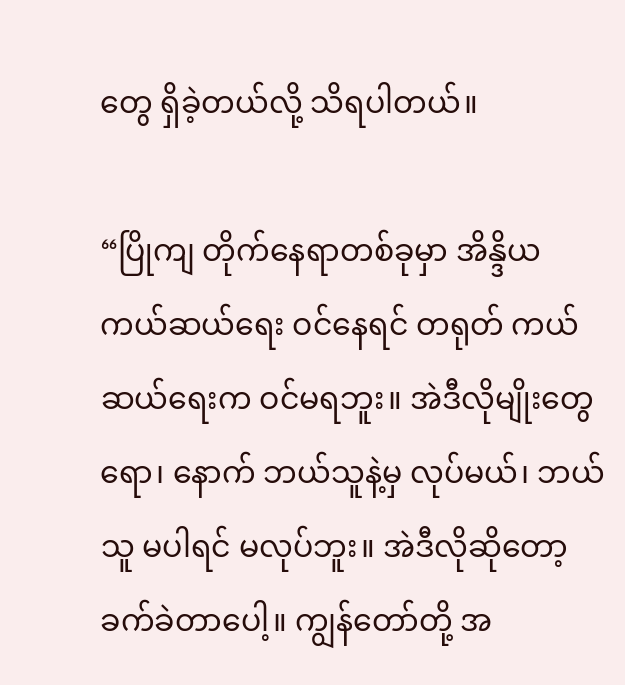တွေ ရှိခဲ့တယ်လို့ သိရပါတယ်။

“ပြိုကျ တိုက်နေရာတစ်ခုမှာ အိန္ဒိယ ကယ်ဆယ်ရေး ဝင်နေရင် တရုတ် ကယ်ဆယ်ရေးက ဝင်မရဘူး။ အဲဒီလိုမျိုးတွေရော၊ နောက် ဘယ်သူနဲ့မှ လုပ်မယ်၊ ဘယ်သူ မပါရင် မလုပ်ဘူး။ အဲဒီလိုဆိုတော့ ခက်ခဲတာပေါ့။ ကျွန်တော်တို့ အ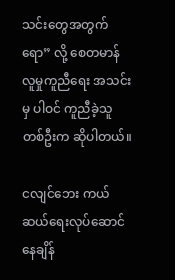သင်းတွေအတွက်ရော” လို့ စေတမာန် လူမှုကူညီရေး အသင်းမှ ပါဝင် ကူညီခဲ့သူတစ်ဦးက ဆိုပါတယ်။

ငလျင်ဘေး ကယ်ဆယ်ရေးလုပ်ဆောင်နေချိန်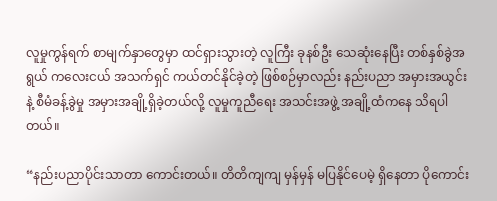လူမှုကွန်ရက် စာမျက်နှာတွေမှာ ထင်ရှားသွားတဲ့ လူကြီး ခုနစ်ဦး သေဆုံးနေပြီး တစ်နှစ်ခွဲအရွယ် ကလေးငယ် အသက်ရှင် ကယ်တင်နိုင်ခဲ့တဲ့ ဖြစ်စဉ်မှာလည်း နည်းပညာ အမှားအယွင်းနဲ့ စီမံခန့်ခွဲမှု အမှားအချို့ရှိခဲ့တယ်လို့ လူမှုကူညီရေး အသင်းအဖွဲ့ အချို့ထံကနေ သိရပါတယ်။

“နည်းပညာပိုင်းသာတာ ကောင်းတယ်။ တိတိကျကျ မှန်မှန် မပြနိုင်ပေမဲ့ ရှိနေတာ ပိုကောင်း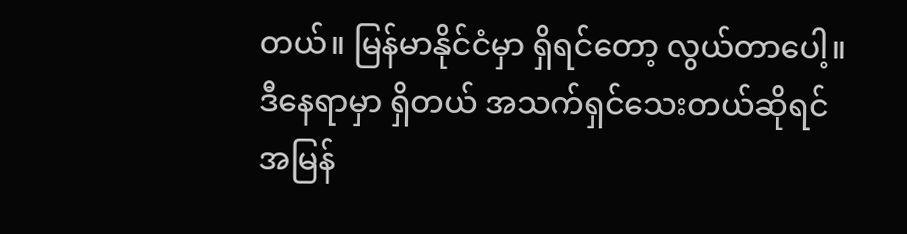တယ်။ မြန်မာနိုင်ငံမှာ ရှိရင်တော့ လွယ်တာပေါ့။ ဒီနေရာမှာ ရှိတယ် အသက်ရှင်သေးတယ်ဆိုရင် အမြန်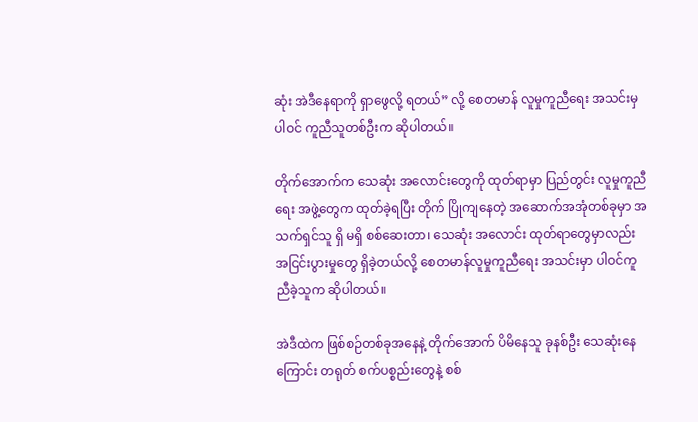ဆုံး အဲဒီနေရာကို ရှာဖွေလို့ ရတယ်” လို့ စေတမာန် လူမှုကူညီရေး အသင်းမှ ပါဝင် ကူညီသူတစ်ဦးက ဆိုပါတယ်။

တိုက်အောက်က သေဆုံး အလောင်းတွေကို ထုတ်ရာမှာ ပြည်တွင်း လူမှုကူညီရေး အဖွဲ့တွေက ထုတ်ခဲ့ရပြီး တိုက် ပြိုကျနေတဲ့ အဆောက်အအုံတစ်ခုမှာ အသက်ရှင်သူ ရှိ မရှိ စစ်ဆေးတာ၊ သေဆုံး အလောင်း ထုတ်ရာတွေမှာလည်း အငြင်းပွားမှုတွေ ရှိခဲ့တယ်လို့ စေတမာန်လူမှုကူညီရေး အသင်းမှာ ပါဝင်ကူညီခဲ့သူက ဆိုပါတယ်။

အဲဒီထဲက ဖြစ်စဉ်တစ်ခုအနေနဲ့ တိုက်အောက် ပိမိနေသူ ခုနစ်ဦး သေဆုံးနေကြောင်း တရုတ် စက်ပစ္စည်းတွေနဲ့ စစ်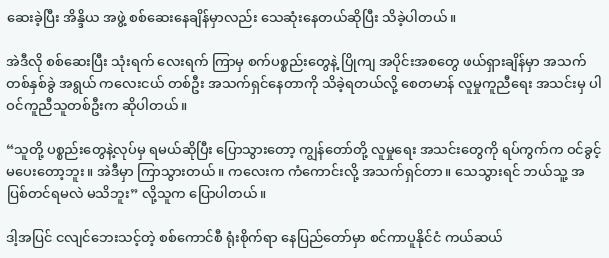ဆေးခဲ့ပြီး အိန္ဒိယ အဖွဲ့ စစ်ဆေးနေချိန်မှာလည်း သေဆုံးနေတယ်ဆိုပြီး သိခဲ့ပါတယ်။

အဲဒီလို စစ်ဆေးပြီး သုံးရက် လေးရက် ကြာမှ စက်ပစ္စည်းတွေနဲ့ ပြိုကျ အပိုင်းအစတွေ ဖယ်ရှားချိန်မှာ အသက် တစ်နှစ်ခွဲ အရွယ် ကလေးငယ် တစ်ဦး အသက်ရှင်နေတာကို သိခဲ့ရတယ်လို့ စေတမာန် လူမှုကူညီရေး အသင်းမှ ပါဝင်ကူညီသူတစ်ဦးက ဆိုပါတယ်။

“သူတို့ ပစ္စည်းတွေနဲ့လုပ်မှ ရမယ်ဆိုပြီး ပြောသွားတော့ ကျွန်တော်တို့ လူမှုရေး အသင်းတွေကို ရပ်ကွက်က ဝင်ခွင့် မပေးတော့ဘူး။ အဲဒီမှာ ကြာသွားတယ်။ ကလေးက ကံကောင်းလို့ အသက်ရှင်တာ။ သေသွားရင် ဘယ်သူ့ အပြစ်တင်ရမလဲ မသိဘူး” လို့သူက ပြောပါတယ်။

ဒါ့အပြင် ငလျင်ဘေးသင့်တဲ့ စစ်ကောင်စီ ရုံးစိုက်ရာ နေပြည်တော်မှာ စင်ကာပူနိုင်ငံ ကယ်ဆယ်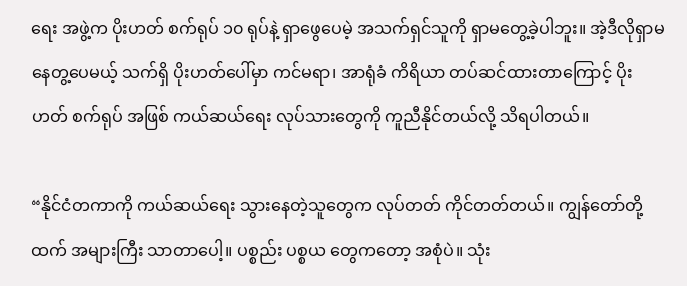ရေး အဖွဲ့က ပိုးဟတ် စက်ရုပ် ၁၀ ရုပ်နဲ့ ရှာဖွေပေမဲ့ အသက်ရှင်သူကို ရှာမတွေ့ခဲ့ပါဘူး။ အဲ့ဒီလိုရှာမနေတွ့ပေမယ့် သက်ရှိ ပိုးဟတ်ပေါ်မှာ ကင်မရာ၊ အာရုံခံ ကိရိယာ တပ်ဆင်ထားတာကြောင့် ပိုးဟတ် စက်ရုပ် အဖြစ် ကယ်ဆယ်ရေး လုပ်သားတွေကို ကူညီနိုင်တယ်လို့ သိရပါတယ်။

“နိုင်ငံတကာကို ကယ်ဆယ်ရေး သွားနေတဲ့သူတွေက လုပ်တတ် ကိုင်တတ်တယ်။ ကျွန်တော်တို့ထက် အများကြီး သာတာပေါ့။ ပစ္စည်း ပစ္စယ တွေကတော့ အစုံပဲ။ သုံး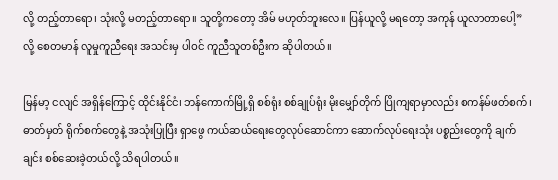လို့ တည့်တာရော၊ သုံးလို့ မတည့်တာရော။ သူတို့ကတော့ အိမ် မဟုတ်ဘူးလေ။ ပြန်ယူလို့ မရတော့ အကုန် ယူလာတာပေါ့” လို့ စေတမာန် လူမှုကူညီရေး အသင်းမှ ပါဝင် ကူညီသူတစ်ဦးက ဆိုပါတယ်။

မြန်မာ့ ငလျင် အရှိန်ကြောင့် ထိုင်းနိုင်ငံ၊ ဘန်ကောက်မြို့ရှိ စစ်ရုံး စစ်ချုပ်ရုံး မိုးမျှော်တိုက် ပြိုကျရာမှာလည်း စကန်မ်ဖတ်စက်၊ ဓာတ်မှတ် ရိုက်စက်တွေနဲ့ အသုံးပြုပြီး ရှာဖွေ ကယ်ဆယ်ရေးတွေလုပ်ဆောင်ကာ ဆောက်လုပ်ရေးသုံး ပစ္စည်းတွေကို ချက်ချင်း စစ်ဆေးခဲ့တယ်လို့ သိရပါတယ်။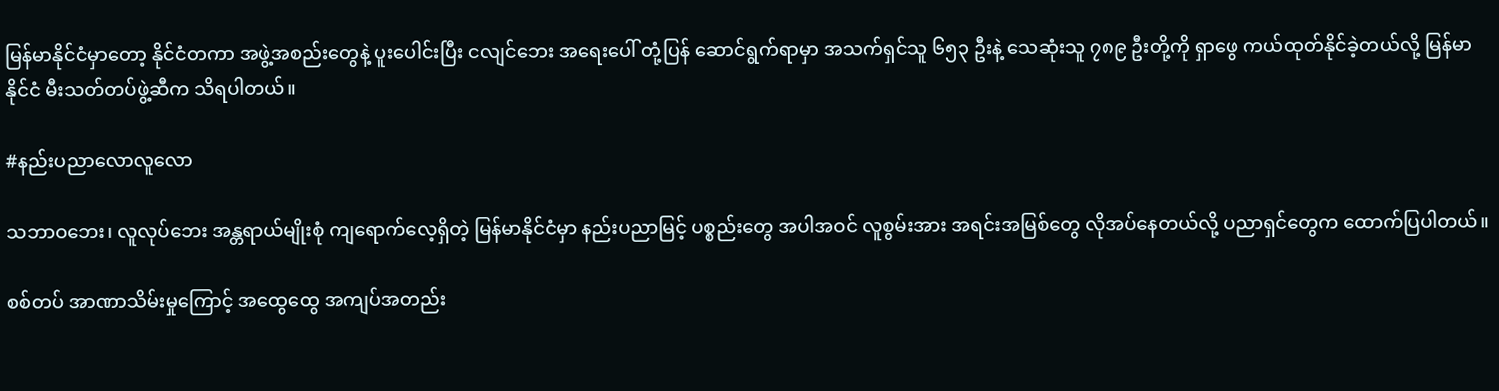မြန်မာနိုင်ငံမှာတော့ နိုင်ငံတကာ အဖွဲ့အစည်းတွေနဲ့ ပူးပေါင်းပြီး ငလျင်ဘေး အရေးပေါ် တုံ့ပြန် ဆောင်ရွက်ရာမှာ အသက်ရှင်သူ ၆၅၃ ဦးနဲ့ သေဆုံးသူ ၇၈၉ ဦးတို့ကို ရှာဖွေ ကယ်ထုတ်နိုင်ခဲ့တယ်လို့ မြန်မာနိုင်ငံ မီးသတ်တပ်ဖွဲ့ဆီက သိရပါတယ်။

#နည်းပညာလောလူလော

သဘာဝဘေး၊ လူလုပ်ဘေး အန္တရာယ်မျိုးစုံ ကျရောက်လေ့ရှိတဲ့ မြန်မာနိုင်ငံမှာ နည်းပညာမြင့် ပစ္စည်းတွေ အပါအဝင် လူစွမ်းအား အရင်းအမြစ်တွေ လိုအပ်နေတယ်လို့ ပညာရှင်တွေက ထောက်ပြပါတယ်။

စစ်တပ် အာဏာသိမ်းမှုကြောင့် အထွေထွေ အကျပ်အတည်း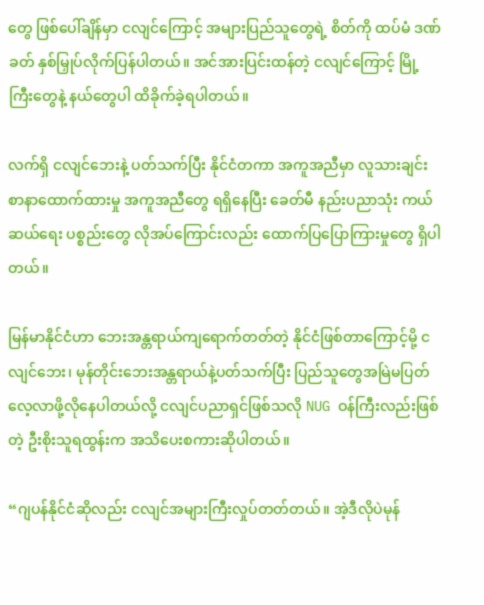တွေ ဖြစ်ပေါ်ချိန်မှာ ငလျင်ကြောင့် အများပြည်သူတွေရဲ့ စိတ်ကို ထပ်မံ ဒဏ်ခတ် နှစ်မြှုပ်လိုက်ပြန်ပါတယ်။ အင်အားပြင်းထန်တဲ့ ငလျင်ကြောင့် မြို့ကြီးတွေနဲ့ နယ်တွေပါ ထိခိုက်ခဲ့ရပါတယ်။

လက်ရှိ ငလျင်ဘေးနဲ့ ပတ်သက်ပြီး နိုင်ငံတကာ အကူအညီမှာ လူသားချင်း စာနာထောက်ထားမှု အကူအညီတွေ ရရှိနေပြီး ခေတ်မီ နည်းပညာသုံး ကယ်ဆယ်ရေး ပစ္စည်းတွေ လိုအပ်ကြောင်းလည်း ထောက်ပြပြောကြားမှုတွေ ရှိပါတယ်။

မြန်မာနိုင်ငံဟာ ဘေးအန္တရာယ်ကျရောက်တတ်တဲ့ နိုင်ငံဖြစ်တာကြောင့်မို့ ငလျင်ဘေး၊ မုန်တိုင်းဘေးအန္တရာယ်နဲ့ပတ်သက်ပြီး ပြည်သူတွေအမြဲမပြတ်လေ့လာဖို့လိုနေပါတယ်လို့ ငလျင်ပညာရှင်ဖြစ်သလို NUG ဝန်ကြီးလည်းဖြစ်တဲ့ ဦးစိုးသူရထွန်းက အသိပေးစကားဆိုပါတယ်။

“ဂျပန်နိုင်ငံဆိုလည်း ငလျင်အများကြီးလှုပ်တတ်တယ်။ အဲ့ဒီလိုပဲမုန်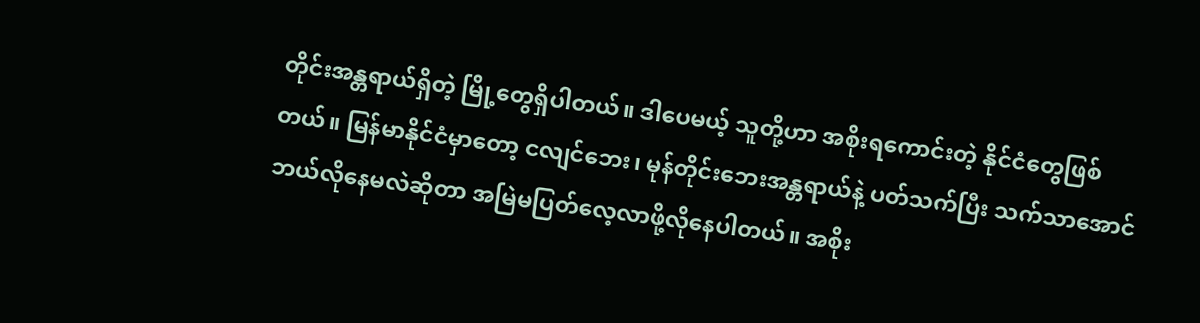တိုင်းအန္တရာယ်ရှိတဲ့ မြို့တွေရှိပါတယ်။ ဒါပေမယ့် သူတို့ဟာ အစိုးရကောင်းတဲ့ နိုင်ငံတွေဖြစ်တယ်။ မြန်မာနိုင်ငံမှာတော့ ငလျင်ဘေး၊ မုန်တိုင်းဘေးအန္တရာယ်နဲ့ ပတ်သက်ပြီး သက်သာအောင်ဘယ်လိုနေမလဲဆိုတာ အမြဲမပြတ်လေ့လာဖို့လိုနေပါတယ်။ အစိုး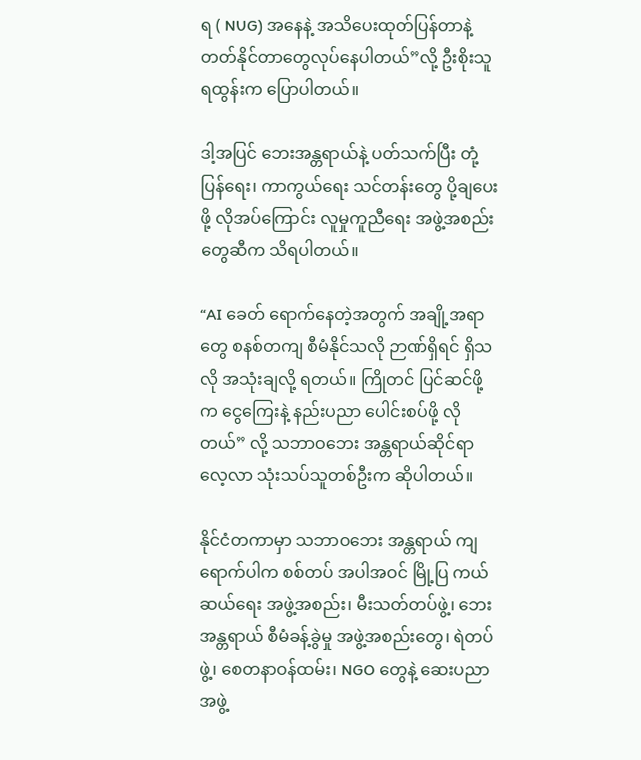ရ ( NUG) အနေနဲ့ အသိပေးထုတ်ပြန်တာနဲ့ တတ်နိုင်တာတွေလုပ်နေပါတယ်”လို့ ဦးစိုးသူရထွန်းက ပြောပါတယ်။

ဒါ့အပြင် ဘေးအန္တရာယ်နဲ့ ပတ်သက်ပြီး တုံ့ပြန်ရေး၊ ကာကွယ်ရေး သင်တန်းတွေ ပို့ချပေးဖို့ လိုအပ်ကြောင်း လူမှုကူညီရေး အဖွဲ့အစည်းတွေဆီက သိရပါတယ်။

“AI ခေတ် ရောက်နေတဲ့အတွက် အချို့အရာတွေ စနစ်တကျ စီမံနိုင်သလို ဉာဏ်ရှိရင် ရှိသလို အသုံးချလို့ ရတယ်။ ကြိုတင် ပြင်ဆင်ဖို့က ငွေကြေးနဲ့ နည်းပညာ ပေါင်းစပ်ဖို့ လိုတယ်” လို့ သဘာဝဘေး အန္တရာယ်ဆိုင်ရာ လေ့လာ သုံးသပ်သူတစ်ဦးက ဆိုပါတယ်။

နိုင်ငံတကာမှာ သဘာဝဘေး အန္တရာယ် ကျရောက်ပါက စစ်တပ် အပါအဝင် မြို့ပြ ကယ်ဆယ်ရေး အဖွဲ့အစည်း၊ မီးသတ်တပ်ဖွဲ့၊ ဘေးအန္တရာယ် စီမံခန့်ခွဲမှု အဖွဲ့အစည်းတွေ၊ ရဲတပ်ဖွဲ့၊ စေတနာဝန်ထမ်း၊ NGO တွေနဲ့ ဆေးပညာ အဖွဲ့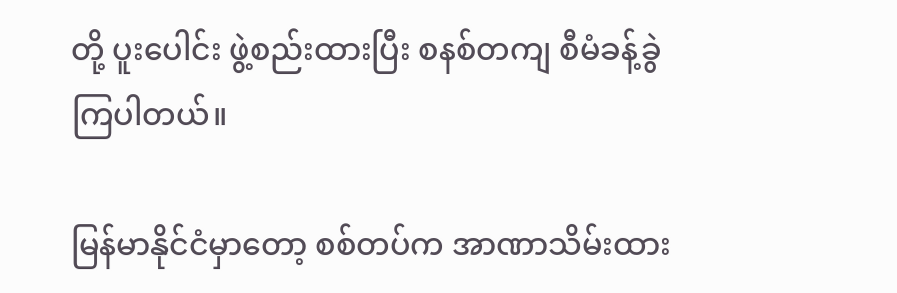တို့ ပူးပေါင်း ဖွဲ့စည်းထားပြီး စနစ်တကျ စီမံခန့်ခွဲကြပါတယ်။

မြန်မာနိုင်ငံမှာတော့ စစ်တပ်က အာဏာသိမ်းထား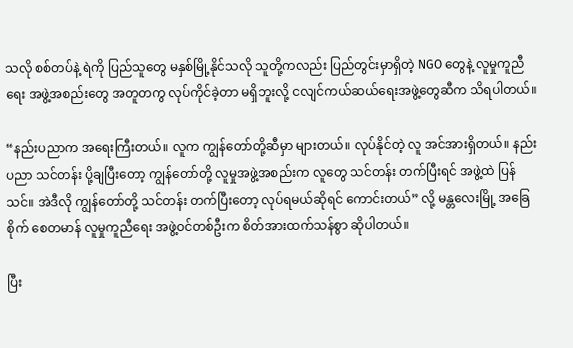သလို စစ်တပ်နဲ့ ရဲကို ပြည်သူတွေ မနှစ်မြို့နိုင်သလို သူတို့ကလည်း ပြည်တွင်းမှာရှိတဲ့ NGO တွေနဲ့ လူမှုကူညီရေး အဖွဲ့အစည်းတွေ အတူတကွ လုပ်ကိုင်ခဲ့တာ မရှိဘူးလို့ ငလျင်ကယ်ဆယ်ရေးအဖွဲ့တွေဆီက သိရပါတယ်။

“နည်းပညာက အရေးကြီးတယ်။ လူက ကျွန်တော်တို့ဆီမှာ များတယ်။ လုပ်နိုင်တဲ့ လူ အင်အားရှိတယ်။ နည်းပညာ သင်တန်း ပို့ချပြီးတော့ ကျွန်တော်တို့ လူမှုအဖွဲ့အစည်းက လူတွေ သင်တန်း တက်ပြီးရင် အဖွဲ့ထဲ ပြန်သင်။ အဲဒီလို ကျွန်တော်တို့ သင်တန်း တက်ပြီးတော့ လုပ်ရမယ်ဆိုရင် ကောင်းတယ်” လို့ မန္တလေးမြို့ အခြေစိုက် စေတမာန် လူမှုကူညီရေး အဖွဲ့ဝင်တစ်ဦးက စိတ်အားထက်သန်စွာ ဆိုပါတယ်။

ပြီး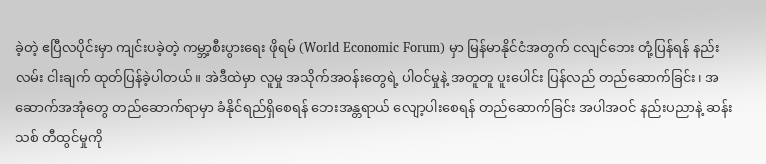ခဲ့တဲ့ ဧပြီလပိုင်းမှာ ကျင်းပခဲ့တဲ့ ကမ္ဘာ့စီးပွားရေး ဖိုရမ် (World Economic Forum) မှာ မြန်မာနိုင်ငံအတွက် ငလျင်ဘေး တုံ့ပြန်ရန် နည်းလမ်း ငါးချက် ထုတ်ပြန်ခဲ့ပါတယ်။ အဲဒီထဲမှာ လူမှု အသိုက်အဝန်းတွေရဲ့ ပါဝင်မှုနဲ့ အတူတူ ပူးပေါင်း ပြန်လည် တည်ဆောက်ခြင်း၊ အဆောက်အအုံတွေ တည်ဆောက်ရာမှာ ခံနိုင်ရည်ရှိစေရန် ဘေးအန္တရာယ် လျော့ပါးစေရန် တည်ဆောက်ခြင်း အပါအဝင် နည်းပညာနဲ့ ဆန်းသစ် တီထွင်မှုကို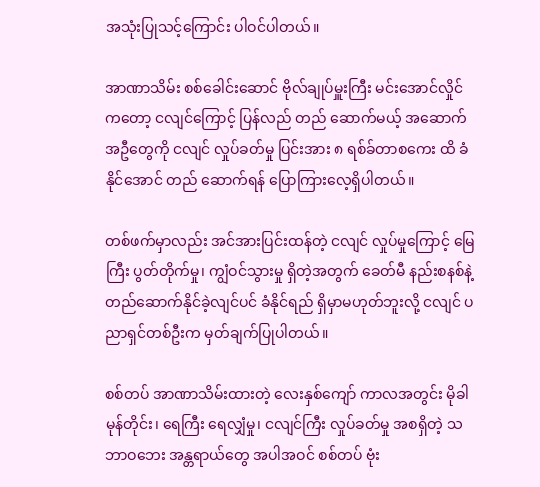အသုံးပြုသင့်ကြောင်း ပါဝင်ပါတယ်။

အာဏာသိမ်း စစ်ခေါင်းဆောင် ဗိုလ်ချုပ်မှူးကြီး မင်းအောင်လှိုင်ကတော့ ငလျင်ကြောင့် ပြန်လည် တည် ဆောက်မယ့် အဆောက်အဦတွေကို ငလျင် လှုပ်ခတ်မှု ပြင်းအား ၈ ရစ်ခ်တာစကေး ထိ ခံနိုင်အောင် တည် ဆောက်ရန် ပြောကြားလေ့ရှိပါတယ်။

တစ်ဖက်မှာလည်း အင်အားပြင်းထန်တဲ့ ငလျင် လှုပ်မှုကြောင့် မြေကြီး ပွတ်တိုက်မှု၊ ကျွံဝင်သွားမှု ရှိတဲ့အတွက် ခေတ်မီ နည်းစနစ်နဲ့ တည်ဆောက်နိုင်ခဲ့လျင်ပင် ခံနိုင်ရည် ရှိမှာမဟုတ်ဘူးလို့ ငလျင် ပညာရှင်တစ်ဦးက မှတ်ချက်ပြုပါတယ်။

စစ်တပ် အာဏာသိမ်းထားတဲ့ လေးနှစ်ကျော် ကာလအတွင်း မိုခါ မုန်တိုင်း၊ ရေကြီး ရေလျှံမှု၊ ငလျင်ကြီး လှုပ်ခတ်မှု အစရှိတဲ့ သဘာဝဘေး အန္တရာယ်တွေ အပါအဝင် စစ်တပ် ဗုံး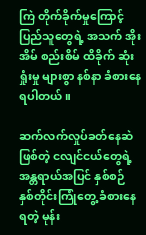ကြဲ တိုက်ခိုက်မှုကြောင့် ပြည်သူတွေရဲ့ အသက် အိုးအိမ် စည်းစိမ် ထိခိုက် ဆုံးရှုံးမှု များစွာ နစ်နာ ခံစားနေရပါတယ်။

ဆက်လက်လှုပ်ခတ်နေဆဲဖြစ်တဲ့ ငလျင်ငယ်တွေရဲ့ အန္တရာယ်အပြင် နှစ်စဉ် နှစ်တိုင်းကြုံတွေ့ ခံစားနေရတဲ့ မုန်း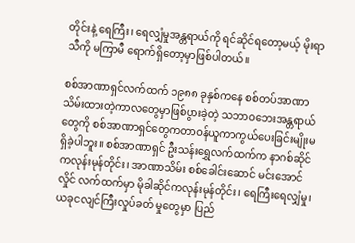တိုင်းနဲ့ ရေကြီး၊ ရေလျှံမှုအန္တရာယ်ကို ရင်ဆိုင်ရတော့မယ့် မိုးရာသီကို မကြာမီ ရောက်ရှိတော့မှာဖြစ်ပါတယ်။

စစ်အာဏာရှင်လက်ထက် ၁၉၈၈ ခုနှစ်ကနေ စစ်တပ်အာဏာသိမ်းထားတဲ့ကာလတွေမှာဖြစ်ပွားခဲ့တဲ့ သဘာဝဘေးအန္တရာယ်တွေကို စစ်အာဏာရှင်တွေကတာဝန်ယူကာကွယ်ပေးခြင်းမျိုးမရှိခဲ့ပါဘူး။ စစ်အာဏာရှင် ဦးသန်းရွှေလက်ထက်က နာဂစ်ဆိုင်ကလုန်းမုန်တိုင်း၊ အာဏာသိမ်း စစ်ခေါင်းဆောင် မင်းအောင်လှိုင် လက်ထက်မှာ မိုခါဆိုင်ကလုန်းမုန်တိုင်း၊ ရေကြီးရေလျှံမှု၊ ယခုငလျင်ကြီးလှုပ်ခတ် မှုတွေမှာ ပြည်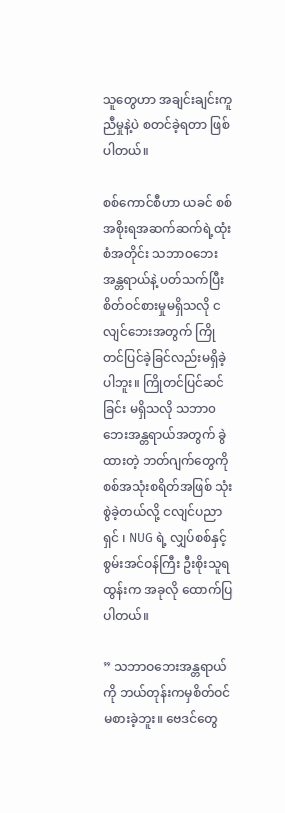သူတွေဟာ အချင်းချင်းကူညီမှုနဲ့ပဲ စတင်ခဲ့ရတာ ဖြစ်ပါတယ်။

စစ်ကောင်စီဟာ ယခင် စစ်အစိုးရအဆက်ဆက်ရဲ့ထုံးစံအတိုင်း သဘာဝဘေးအန္တရာယ်နဲ့ ပတ်သက်ပြီး စိတ်ဝင်စားမှုမရှိသလို ငလျင်ဘေးအတွက် ကြိုတင်ပြင်ခဲ့ခြင်လည်းမရှိခဲ့ပါဘူး။ ကြိုတင်ပြင်ဆင်ခြင်း မရှိသလို သဘာ၀ ဘေးအန္တရာယ်အတွက် ခွဲထားတဲ့ ဘတ်ဂျက်တွေကို စစ်အသုံးစရိတ်အဖြစ် သုံးစွဲခဲ့တယ်လို့ ငလျင်ပညာရှင် ၊ NUG ရဲ့ လျှပ်စစ်နှင့်စွမ်းအင်ဝန်ကြီး ဦးစိုးသူရထွန်းက အခုလို ထောက်ပြပါတယ်။

” သဘာဝဘေးအန္တရာယ်ကို ဘယ်တုန်းကမှစိတ်ဝင်မစားခဲ့ဘူး။ ဗေဒင်တွေ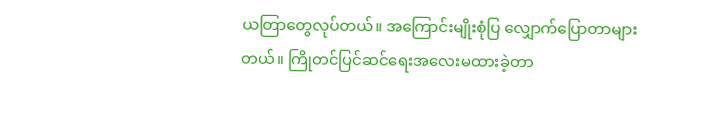ယတြာတွေလုပ်တယ်။ အကြောင်းမျိုးစုံပြ လျှောက်ပြောတာများတယ်။ ကြိုတင်ပြင်ဆင်ရေးအလေးမထားခဲ့တာ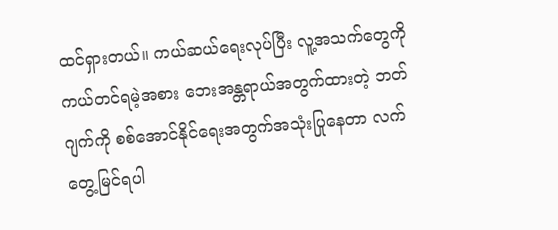ထင်ရှားတယ်။ ကယ်ဆယ်ရေးလုပ်ပြီး လူ့အသက်တွေကို ကယ်တင်ရမဲ့အစား ဘေးအန္တရာယ်အတွက်ထားတဲ့ ဘတ်ဂျက်ကို စစ်အောင်နိုင်ရေးအတွက်အသုံးပြုနေတာ လက်တွေ့မြင်ရပါ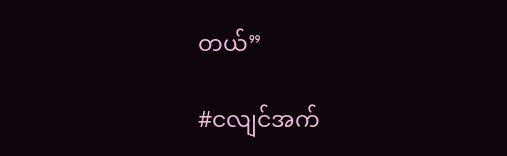တယ်”

#ငလျင်အက်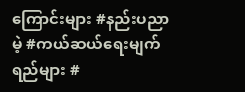ကြောင်းများ #နည်းပညာမဲ့ #ကယ်ဆယ်ရေးမျက်ရည်များ #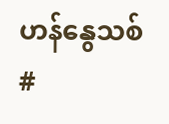ဟန်နွေသစ် #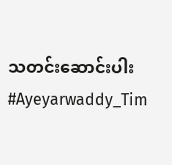သတင်းဆောင်းပါး #Ayeyarwaddy_Tim